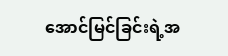အောင်မြင်ခြင်းရဲ့အ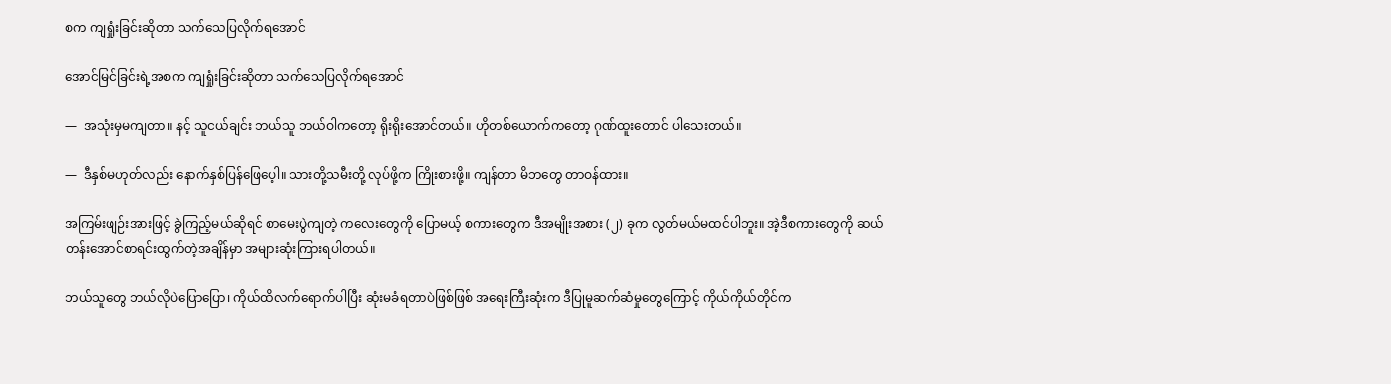စက ကျရှုံးခြင်းဆိုတာ သက်သေပြလိုက်ရအောင်

အောင်မြင်ခြင်းရဲ့အစက ကျရှုံးခြင်းဆိုတာ သက်သေပြလိုက်ရအောင်

—  အသုံးမှမကျတာ။ နင့် သူငယ်ချင်း ဘယ်သူ ဘယ်ဝါကတော့ ရိုးရိုးအောင်တယ်။ ဟိုတစ်ယောက်ကတော့ ဂုဏ်ထူးတောင် ပါသေးတယ်။

—  ဒီနှစ်မဟုတ်လည်း နောက်နှစ်ပြန်ဖြေပေ့ါ။ သားတို့သမီးတို့ လုပ်ဖို့က ကြိုးစားဖို့။ ကျန်တာ မိဘတွေ တာဝန်ထား။

အကြမ်းဖျဉ်းအားဖြင့် ခွဲကြည့်မယ်ဆိုရင် စာမေးပွဲကျတဲ့ ကလေးတွေကို ပြောမယ့် စကားတွေက ဒီအမျိုးအစား (၂) ခုက လွတ်မယ်မထင်ပါဘူး။ အဲ့ဒီစကားတွေကို ဆယ်တန်းအောင်စာရင်းထွက်တဲ့အချိန်မှာ အများဆုံးကြားရပါတယ်။

ဘယ်သူတွေ ဘယ်လိုပဲပြောပြော၊ ကိုယ်ထိလက်ရောက်ပါပြီး ဆုံးမခံရတာပဲဖြစ်ဖြစ် အရေးကြီးဆုံးက ဒီပြုမူဆက်ဆံမှုတွေကြောင့် ကိုယ်ကိုယ်တိုင်က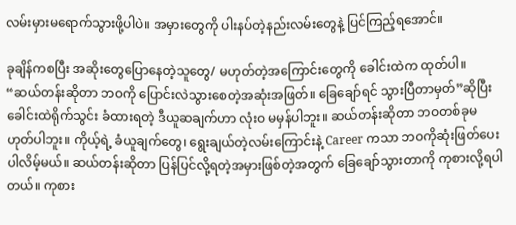လမ်းမှားမရောက်သွားဖို့ပါပဲ။ အမှားတွေကို ပါးနပ်တဲ့နည်းလမ်းတွေနဲ့ ပြင်ကြည့်ရအောင်။

ခုချိန်ကစပြီး အဆိုးတွေပြောနေတဲ့သူတွေ/ မဟုတ်တဲ့အကြောင်းတွေကို ခေါင်းထဲက ထုတ်ပါ။
“ဆယ်တန်းဆိုတာ ဘဝကို ပြောင်းလဲသွားစေတဲ့အဆုံးအဖြတ်။ ခြေချော်ရင် သွားပြီတာမှတ်”ဆိုပြီး ခေါင်းထဲရိုက်သွင်း ခံထားရတဲ့ ဒီယူဆချက်ဟာ လုံးဝ မမှန်ပါဘူး။ ဆယ်တန်းဆိုတာ ဘဝတစ်ခုမဟုတ်ပါဘူး။ ကိုယ့်ရဲ့ ခံယူချက်တွေ၊ ရွေးချယ်တဲ့လမ်းကြောင်းနဲ့ Career ကသာ ဘဝကိုဆုံးဖြတ်ပေးပါလိမ့်မယ်။ ဆယ်တန်းဆိုတာ ပြန်ပြင်လို့ရတဲ့အမှားဖြစ်တဲ့အတွက် ခြေချော်သွားတာကို ကုစားလို့ရပါတယ်။ ကုစား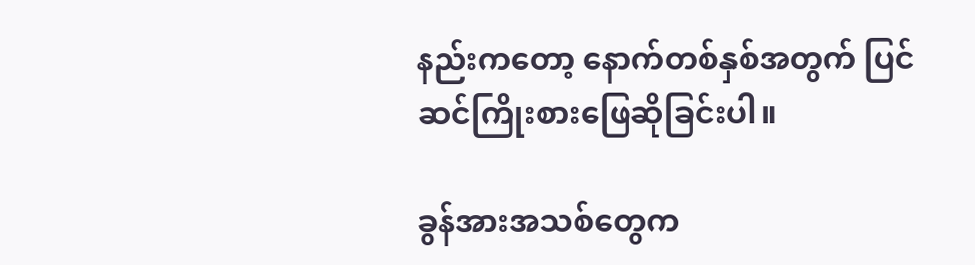နည်းကတော့ နောက်တစ်နှစ်အတွက် ပြင်ဆင်ကြိုးစားဖြေဆိုခြင်းပါ။

ခွန်အားအသစ်တွေက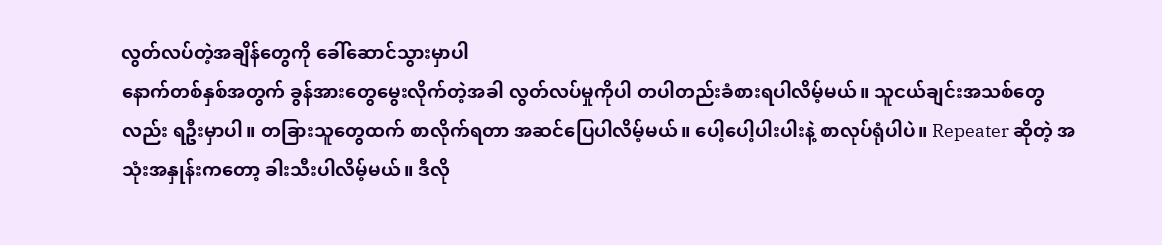လွတ်လပ်တဲ့အချိန်တွေကို ခေါ်ဆောင်သွားမှာပါ
နောက်တစ်နှစ်အတွက် ခွန်အားတွေမွေးလိုက်တဲ့အခါ လွတ်လပ်မှုကိုပါ တပါတည်းခံစားရပါလိမ့်မယ်။ သူငယ်ချင်းအသစ်တွေလည်း ရဦးမှာပါ။ တခြားသူတွေထက် စာလိုက်ရတာ အဆင်ပြေပါလိမ့်မယ်။ ပေါ့ပေါ့ပါးပါးနဲ့ စာလုပ်ရုံပါပဲ။ Repeater ဆိုတဲ့ အသုံးအနှုန်းကတော့ ခါးသီးပါလိမ့်မယ်။ ဒီလို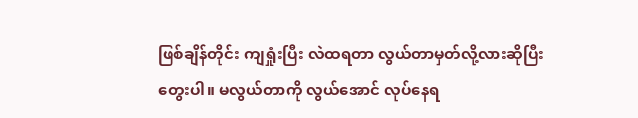ဖြစ်ချိန်တိုင်း ကျရှုံးပြီး လဲထရတာ လွယ်တာမှတ်လို့လားဆိုပြီး တွေးပါ။ မလွယ်တာကို လွယ်အောင် လုပ်နေရ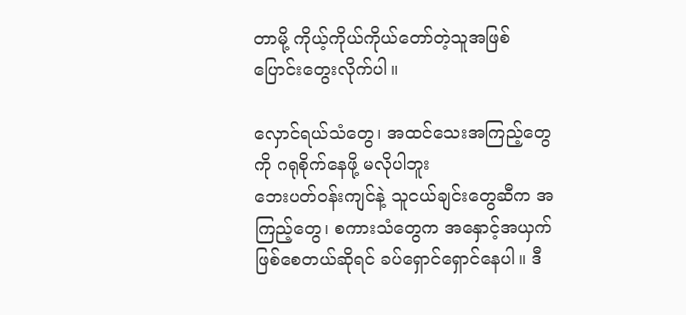တာမို့ ကိုယ့်ကိုယ်ကိုယ်တော်တဲ့သူအဖြစ် ပြောင်းတွေးလိုက်ပါ။

လှောင်ရယ်သံတွေ၊ အထင်သေးအကြည့်တွေကို ဂရုစိုက်နေဖို့ မလိုပါဘူး
ဘေးပတ်ဝန်းကျင်နဲ့ သူငယ်ချင်းတွေဆီက အကြည့်တွေ၊ စကားသံတွေက အနှောင့်အယှက်ဖြစ်စေတယ်ဆိုရင် ခပ်ရှောင်ရှောင်နေပါ။ ဒီ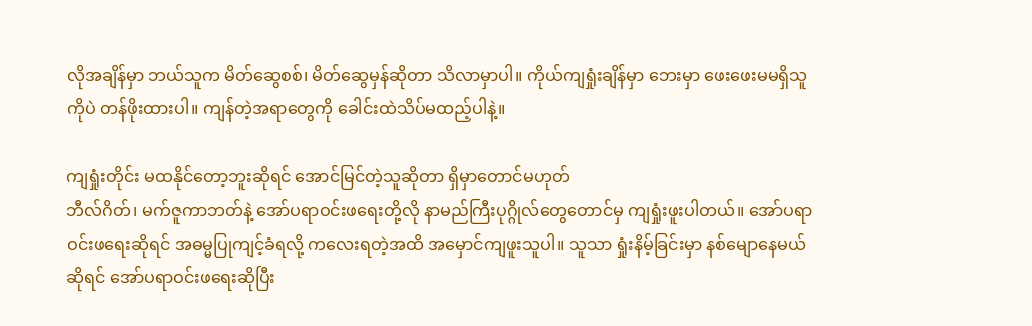လိုအချိန်မှာ ဘယ်သူက မိတ်ဆွေစစ်၊ မိတ်ဆွေမှန်ဆိုတာ သိလာမှာပါ။ ကိုယ်ကျရှုံးချိန်မှာ ဘေးမှာ ဖေးဖေးမမရှိသူကိုပဲ တန်ဖိုးထားပါ။ ကျန်တဲ့အရာတွေကို ခေါင်းထဲသိပ်မထည့်ပါနဲ့။

ကျရှုံးတိုင်း မထနိုင်တော့ဘူးဆိုရင် အောင်မြင်တဲ့သူဆိုတာ ရှိမှာတောင်မဟုတ်
ဘီလ်ဂိတ်၊ မက်ဇူကာဘတ်နဲ့ အော်ပရာဝင်းဖရေးတို့လို နာမည်ကြီးပုဂ္ဂိုလ်တွေတောင်မှ ကျရှုံးဖူးပါတယ်။ အော်ပရာဝင်းဖရေးဆိုရင် အဓမ္မပြုကျင့်ခံရလို့ ကလေးရတဲ့အထိ အမှောင်ကျဖူးသူပါ။ သူသာ ရှုံးနိမ့်ခြင်းမှာ နစ်မျောနေမယ်ဆိုရင် အော်ပရာဝင်းဖရေးဆိုပြီး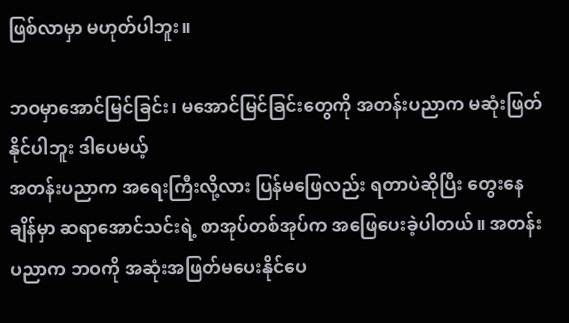ဖြစ်လာမှာ မဟုတ်ပါဘူး။

ဘဝမှာအောင်မြင်ခြင်း၊ မအောင်မြင်ခြင်းတွေကို အတန်းပညာက မဆုံးဖြတ်နိုင်ပါဘူး ဒါပေမယ့်
အတန်းပညာက အရေးကြီးလို့လား ပြန်မဖြေလည်း ရတာပဲဆိုပြီး တွေးနေချိန်မှာ ဆရာအောင်သင်းရဲ့ စာအုပ်တစ်အုပ်က အဖြေပေးခဲ့ပါတယ်။ အတန်းပညာက ဘဝကို အဆုံးအဖြတ်မပေးနိုင်ပေ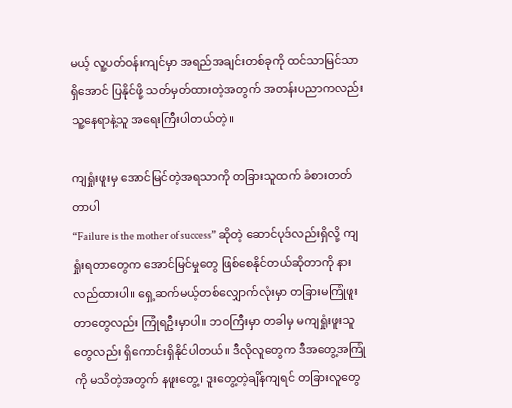မယ့် လူ့ပတ်ဝန်းကျင်မှာ အရည်အချင်းတစ်ခုကို ထင်သာမြင်သာရှိအောင် ပြနိုင်ဖို့ သတ်မှတ်ထားတဲ့အတွက် အတန်းပညာကလည်း သူ့နေရာနဲ့သူ အရေးကြီးပါတယ်တဲ့။

ကျရှုံးဖူးမှ အောင်မြင်တဲ့အရသာကို တခြားသူထက် ခံစားတတ်တာပါ
“Failure is the mother of success” ဆိုတဲ့ ဆောင်ပုဒ်လည်းရှိလို့ ကျရှုံးရတာတွေက အောင်မြင်မှုတွေ ဖြစ်စေနိုင်တယ်ဆိုတာကို နားလည်ထားပါ။ ရှေ့ဆက်မယ့်တစ်လျှောက်လုံးမှာ တခြားမကြုံဖူးတာတွေလည်း ကြုံရဦးမှာပါ။ ဘဝကြီးမှာ တခါမှ မကျရှုံးဖူးသူတွေလည်း ရှိကောင်းရှိနိုင်ပါတယ်။ ဒီလိုလူတွေက ဒီအတွေ့အကြုံကို မသိတဲ့အတွက် နဖူးတွေ့၊ ဒူးတွေ့တဲ့ချိန်ကျရင် တခြားလူတွေ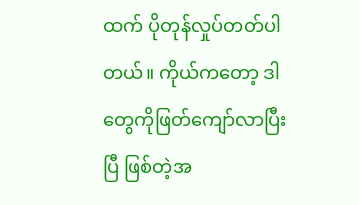ထက် ပိုတုန်လှုပ်တတ်ပါတယ်။ ကိုယ်ကတော့ ဒါတွေကိုဖြတ်ကျော်လာပြီးပြီ ဖြစ်တဲ့အ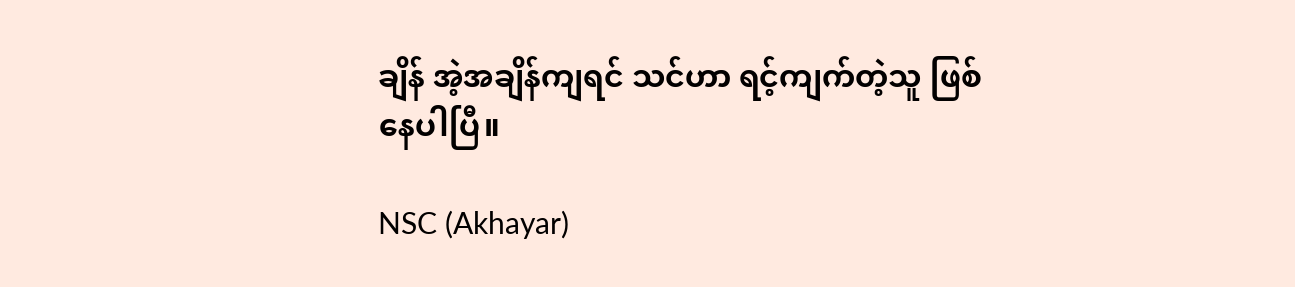ချိန် အဲ့အချိန်ကျရင် သင်ဟာ ရင့်ကျက်တဲ့သူ ဖြစ်နေပါပြီ။

NSC (Akhayar)